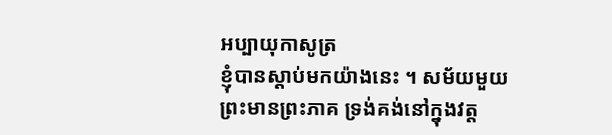អប្បាយុកាសូត្រ
ខ្ញុំបានស្តាប់មកយ៉ាងនេះ ។ សម័យមួយ ព្រះមានព្រះភាគ ទ្រង់គង់នៅក្នុងវត្ត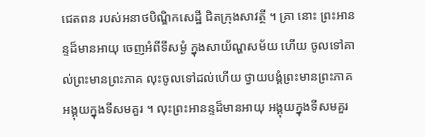ជេតពន របស់អនាថបិណ្ឌិកសេដ្ឋី ជិតក្រុងសាវត្ថី ។ គ្រា នោះ ព្រះអានន្ទដ៏មានអាយុ ចេញអំពីទីសម្ងំ ក្នុងសាយ័ណ្ហសម័យ ហើយ ចូលទៅគាល់ព្រះមានព្រះភាគ លុះចូលទៅដល់ហើយ ថ្វាយបង្គំព្រះមានព្រះភាគ អង្គុយក្នុងទីសមគួរ ។ លុះព្រះអានន្ទដ៏មានអាយុ អង្គុយក្នុងទីសមគួរ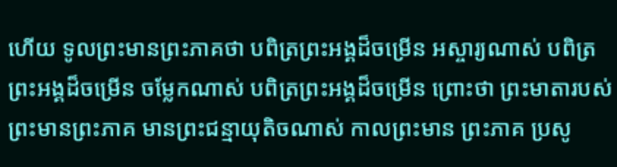ហើយ ទូលព្រះមានព្រះភាគថា បពិត្រព្រះអង្គដ៏ចម្រើន អស្ចារ្យណាស់ បពិត្រព្រះអង្គដ៏ចម្រើន ចម្លែកណាស់ បពិត្រព្រះអង្គដ៏ចម្រើន ព្រោះថា ព្រះមាតារបស់ព្រះមានព្រះភាគ មានព្រះជន្មាយុតិចណាស់ កាលព្រះមាន ព្រះភាគ ប្រសូ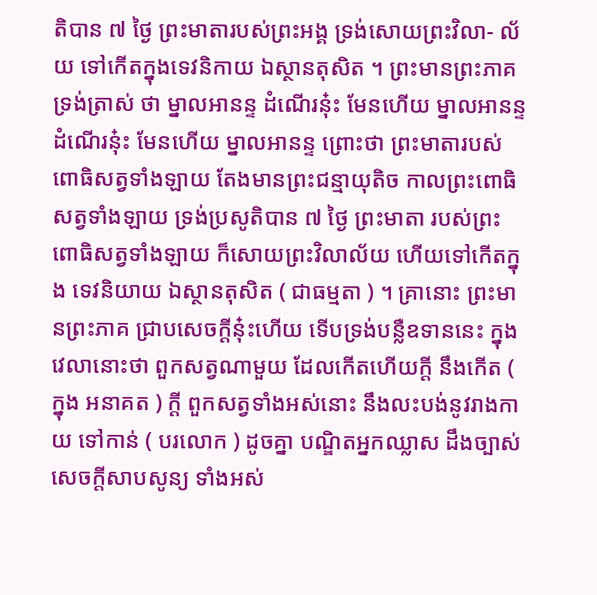តិបាន ៧ ថ្ងៃ ព្រះមាតារបស់ព្រះអង្គ ទ្រង់សោយព្រះវិលា- ល័យ ទៅកើតក្នុងទេវនិកាយ ឯស្ថានតុសិត ។ ព្រះមានព្រះភាគ ទ្រង់ត្រាស់ ថា ម្នាលអានន្ទ ដំណើរនុ៎ះ មែនហើយ ម្នាលអានន្ទ ដំណើរនុ៎ះ មែនហើយ ម្នាលអានន្ទ ព្រោះថា ព្រះមាតារបស់ពោធិសត្វទាំងឡាយ តែងមានព្រះជន្មាយុតិច កាលព្រះពោធិសត្វទាំងឡាយ ទ្រង់ប្រសូតិបាន ៧ ថ្ងៃ ព្រះមាតា របស់ព្រះពោធិសត្វទាំងឡាយ ក៏សោយព្រះវិលាល័យ ហើយទៅកើតក្នុង ទេវនិយាយ ឯស្ថានតុសិត ( ជាធម្មតា ) ។ គ្រានោះ ព្រះមានព្រះភាគ ជ្រាបសេចក្តីនុ៎ះហើយ ទើបទ្រង់បន្លឺឧទាននេះ ក្នុងវេលានោះថា ពួកសត្វណាមួយ ដែលកើតហើយក្តី នឹងកើត ( ក្នុង អនាគត ) ក្តី ពួកសត្វទាំងអស់នោះ នឹងលះបង់នូវរាងកាយ ទៅកាន់ ( បរលោក ) ដូចគ្នា បណ្ឌិតអ្នកឈ្លាស ដឹងច្បាស់សេចក្តីសាបសូន្យ ទាំងអស់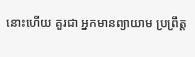នោះហើយ គួរជា អ្នកមានព្យាយាម ប្រព្រឹត្ត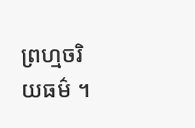ព្រហ្មចរិយធម៌ ។